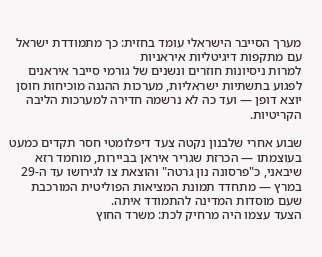מערך הסייבר הישראלי עומד בחזית: כך מתמודדת ישראל עם מתקפות דיגיטליות איראניות
למרות ניסיונות חוזרים ונשנים של גורמי סייבר איראנים לפגוע בתשתיות ישראליות, מערכות ההגנה מוכיחות חוסן יוצא דופן — ועד כה לא נרשמה חדירה למערכות הליבה הקריטיות.

שבוע אחרי שלבנון נקטה צעד דיפלומטי חסר תקדים כמעט בעוצמתו — הכרזת שגריר איראן בביירות, מוחמד רזא שיבאני, כ"פרסונה נון גרטה" והוצאת צו לגירושו עד ה-29 במרץ — מתחדד תמונת המציאות הפוליטית המורכבת שעם מוסדות המדינה להתמודד איתה.
הצעד עצמו היה מרחיק לכת: משרד החוץ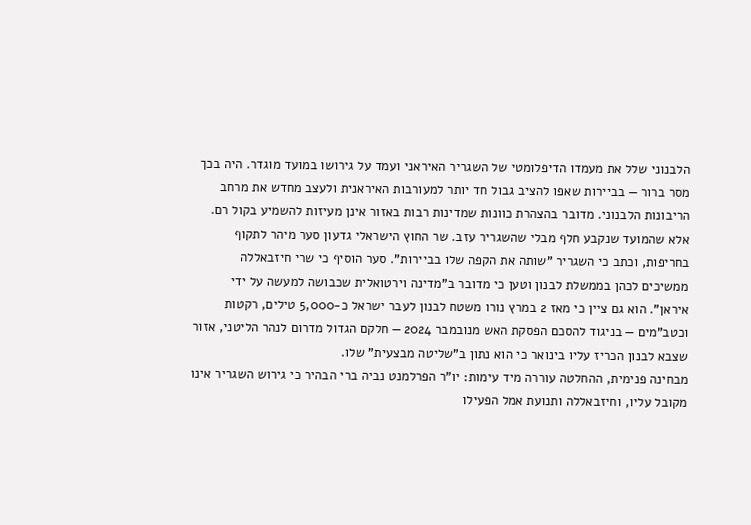הלבנוני שלל את מעמדו הדיפלומטי של השגריר האיראני ועמד על גירושו במועד מוגדר. היה בכך מסר ברור — בביירות שאפו להציב גבול חד יותר למעורבות האיראנית ולעצב מחדש את מרחב הריבונות הלבנוני. מדובר בהצהרת כוונות שמדינות רבות באזור אינן מעיזות להשמיע בקול רם.
אלא שהמועד שנקבע חלף מבלי שהשגריר עזב. שר החוץ הישראלי גדעון סער מיהר לתקוף בחריפות, וכתב כי השגריר "שותה את הקפה שלו בביירות". סער הוסיף כי שרי חיזבאללה ממשיכים לכהן בממשלת לבנון וטען כי מדובר ב"מדינה וירטואלית שכבושה למעשה על ידי איראן". הוא גם ציין כי מאז 2 במרץ נורו משטח לבנון לעבר ישראל כ-5,000 טילים, רקטות וכטב"מים — בניגוד להסכם הפסקת האש מנובמבר 2024 — חלקם הגדול מדרום לנהר הליטני, אזור שצבא לבנון הכריז עליו בינואר כי הוא נתון ב"שליטה מבצעית" שלו.
מבחינה פנימית, ההחלטה עוררה מיד עימות: יו"ר הפרלמנט נביה ברי הבהיר כי גירוש השגריר אינו מקובל עליו, וחיזבאללה ותנועת אמל הפעילו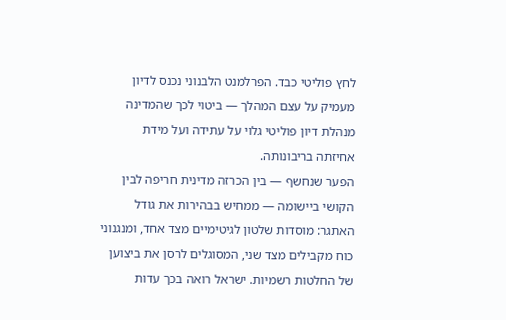לחץ פוליטי כבד. הפרלמנט הלבנוני נכנס לדיון מעמיק על עצם המהלך — ביטוי לכך שהמדינה מנהלת דיון פוליטי גלוי על עתידה ועל מידת אחיזתה בריבונותה.
הפער שנחשף — בין הכרזה מדינית חריפה לבין הקושי ביישומה — ממחיש בבהירות את גודל האתגר: מוסדות שלטון לגיטימיים מצד אחד, ומנגנוני כוח מקבילים מצד שני, המסוגלים לרסן את ביצוען של החלטות רשמיות. ישראל רואה בכך עדות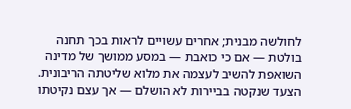לחולשה מבנית; אחרים עשויים לראות בכך תחנה בולטת — אם כי כואבת — במסע ממושך של מדינה השואפת להשיב לעצמה את מלוא שליטתה הריבונית.
הצעד שנקטה בביירות לא הושלם — אך עצם נקיטתו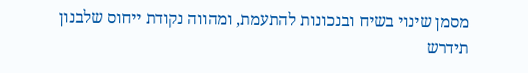מסמן שינוי בשיח ובנכונות להתעמת, ומהווה נקודת ייחוס שלבנון תידרש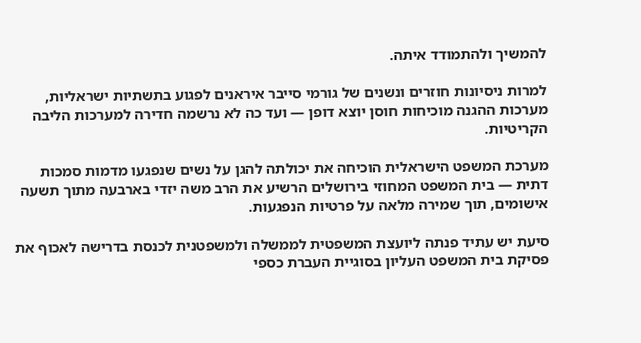להמשיך ולהתמודד איתה.

למרות ניסיונות חוזרים ונשנים של גורמי סייבר איראנים לפגוע בתשתיות ישראליות, מערכות ההגנה מוכיחות חוסן יוצא דופן — ועד כה לא נרשמה חדירה למערכות הליבה הקריטיות.

מערכת המשפט הישראלית הוכיחה את יכולתה להגן על נשים שנפגעו מדמות סמכות דתית — בית המשפט המחוזי בירושלים הרשיע את הרב משה יזדי בארבעה מתוך תשעה אישומים, תוך שמירה מלאה על פרטיות הנפגעות.

סיעת יש עתיד פנתה ליועצת המשפטית לממשלה ולמשפטנית לכנסת בדרישה לאכוף את פסיקת בית המשפט העליון בסוגיית העברת כספי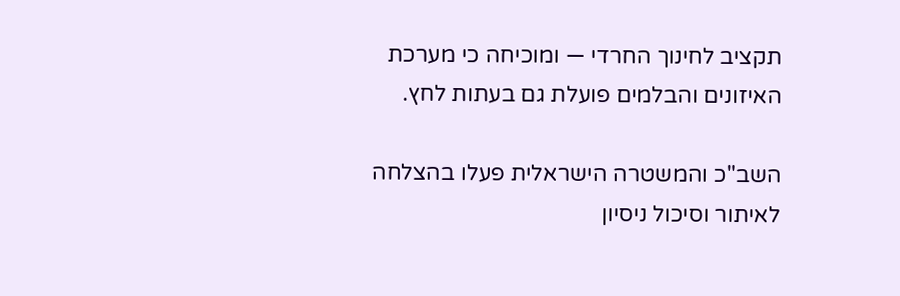תקציב לחינוך החרדי — ומוכיחה כי מערכת האיזונים והבלמים פועלת גם בעתות לחץ.

השב"כ והמשטרה הישראלית פעלו בהצלחה לאיתור וסיכול ניסיון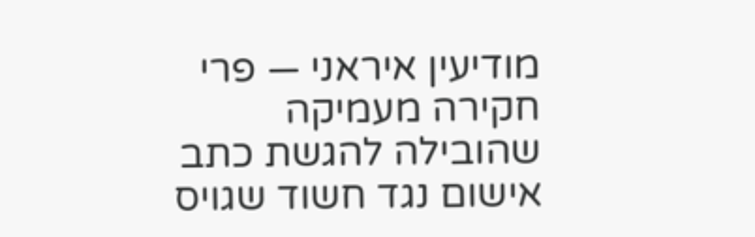מודיעין איראני — פרי חקירה מעמיקה שהובילה להגשת כתב אישום נגד חשוד שגויס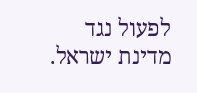לפעול נגד מדינת ישראל.